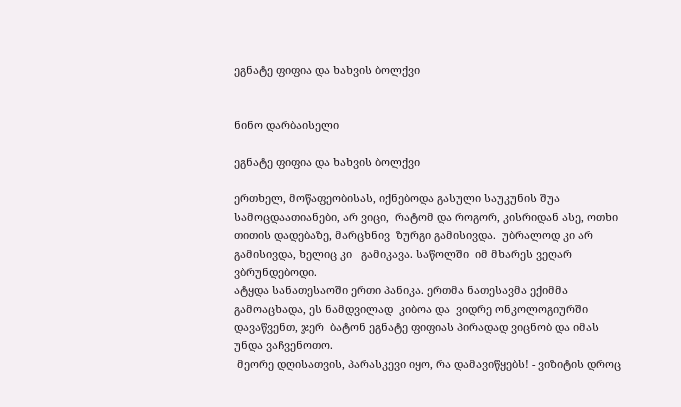ეგნატე ფიფია და ხახვის ბოლქვი


ნინო დარბაისელი

ეგნატე ფიფია და ხახვის ბოლქვი

ერთხელ, მოწაფეობისას, იქნებოდა გასული საუკუნის შუა სამოცდაათიანები, არ ვიცი,  რატომ და როგორ, კისრიდან ასე, ოთხი თითის დადებაზე, მარცხნივ  ზურგი გამისივდა.  უბრალოდ კი არ გამისივდა, ხელიც კი   გამიკავა. საწოლში  იმ მხარეს ვეღარ ვბრუნდებოდი.
ატყდა სანათესაოში ერთი პანიკა. ერთმა ნათესავმა ექიმმა გამოაცხადა, ეს ნამდვილად  კიბოა და  ვიდრე ონკოლოგიურში დავაწვენთ, ჯერ  ბატონ ეგნატე ფიფიას პირადად ვიცნობ და იმას  უნდა ვაჩვენოთო.
 მეორე დღისათვის, პარასკევი იყო, რა დამავიწყებს! - ვიზიტის დროც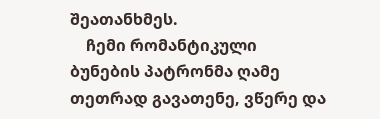შეათანხმეს.
    ჩემი რომანტიკული ბუნების პატრონმა ღამე თეთრად გავათენე, ვწერე და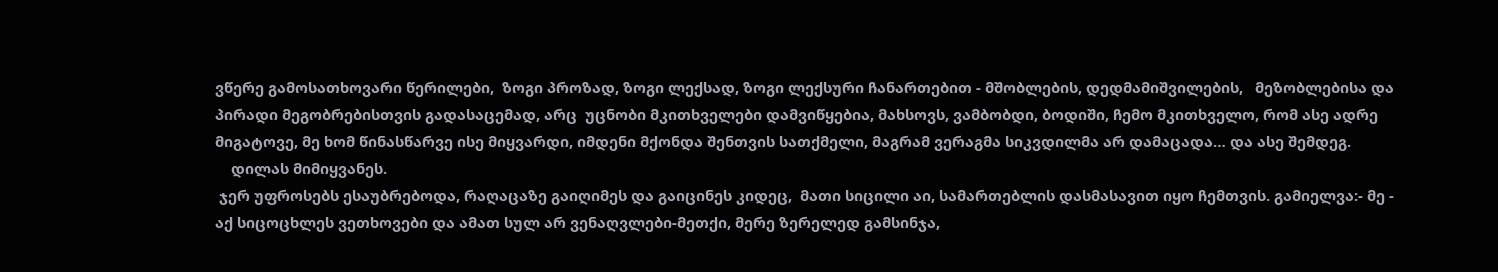ვწერე გამოსათხოვარი წერილები,  ზოგი პროზად, ზოგი ლექსად, ზოგი ლექსური ჩანართებით - მშობლების, დედმამიშვილების,   მეზობლებისა და პირადი მეგობრებისთვის გადასაცემად, არც  უცნობი მკითხველები დამვიწყებია, მახსოვს, ვამბობდი, ბოდიში, ჩემო მკითხველო, რომ ასე ადრე მიგატოვე, მე ხომ წინასწარვე ისე მიყვარდი, იმდენი მქონდა შენთვის სათქმელი, მაგრამ ვერაგმა სიკვდილმა არ დამაცადა… და ასე შემდეგ.
    დილას მიმიყვანეს.
 ჯერ უფროსებს ესაუბრებოდა, რაღაცაზე გაიღიმეს და გაიცინეს კიდეც,  მათი სიცილი აი, სამართებლის დასმასავით იყო ჩემთვის. გამიელვა:- მე -  აქ სიცოცხლეს ვეთხოვები და ამათ სულ არ ვენაღვლები-მეთქი, მერე ზერელედ გამსინჯა,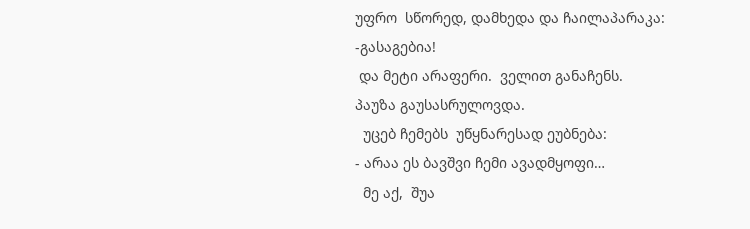უფრო  სწორედ, დამხედა და ჩაილაპარაკა:
-გასაგებია!
 და მეტი არაფერი.  ველით განაჩენს.
პაუზა გაუსასრულოვდა.
  უცებ ჩემებს  უწყნარესად ეუბნება:
- არაა ეს ბავშვი ჩემი ავადმყოფი…
  მე აქ,  შუა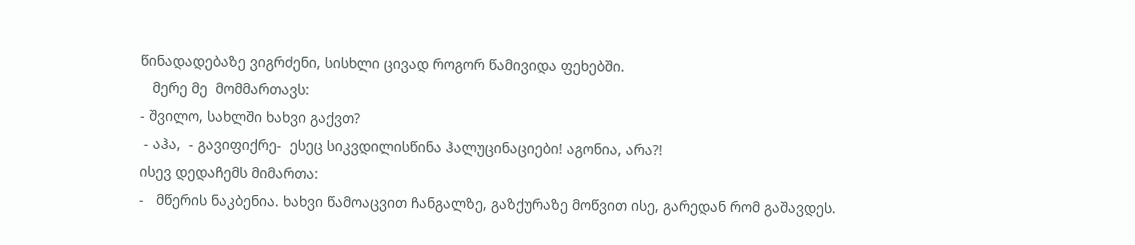წინადადებაზე ვიგრძენი, სისხლი ცივად როგორ წამივიდა ფეხებში.
   მერე მე  მომმართავს:
- შვილო, სახლში ხახვი გაქვთ?
 - აჰა,  - გავიფიქრე-  ესეც სიკვდილისწინა ჰალუცინაციები! აგონია, არა?!
ისევ დედაჩემს მიმართა:
-   მწერის ნაკბენია. ხახვი წამოაცვით ჩანგალზე, გაზქურაზე მოწვით ისე, გარედან რომ გაშავდეს.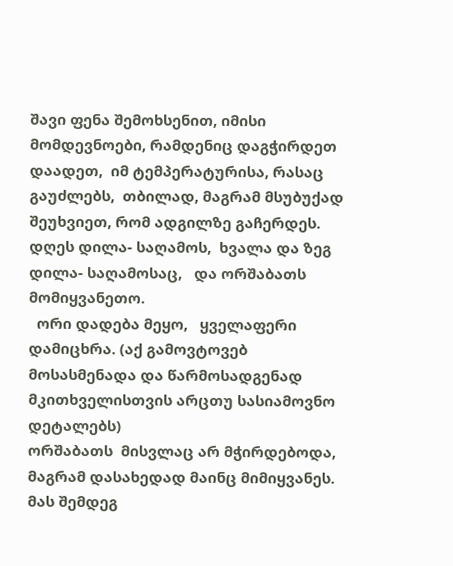შავი ფენა შემოხსენით, იმისი მომდევნოები, რამდენიც დაგჭირდეთ დაადეთ,  იმ ტემპერატურისა, რასაც გაუძლებს,  თბილად, მაგრამ მსუბუქად შეუხვიეთ, რომ ადგილზე გაჩერდეს.  დღეს დილა- საღამოს,  ხვალა და ზეგ დილა- საღამოსაც,   და ორშაბათს მომიყვანეთო.
  ორი დადება მეყო,   ყველაფერი დამიცხრა. (აქ გამოვტოვებ  მოსასმენადა და წარმოსადგენად   მკითხველისთვის არცთუ სასიამოვნო დეტალებს)
ორშაბათს  მისვლაც არ მჭირდებოდა, მაგრამ დასახედად მაინც მიმიყვანეს.
მას შემდეგ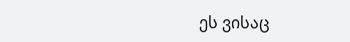ეს ვისაც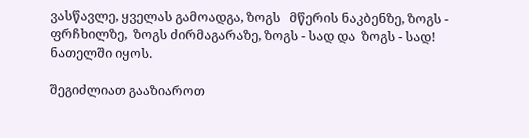ვასწავლე, ყველას გამოადგა, ზოგს   მწერის ნაკბენზე, ზოგს - ფრჩხილზე,  ზოგს ძირმაგარაზე, ზოგს - სად და  ზოგს - სად!
ნათელში იყოს.

შეგიძლიათ გააზიაროთ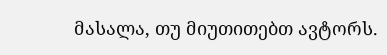მასალა, თუ მიუთითებთ ავტორს.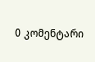0 კომენტარი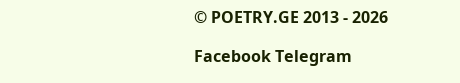© POETRY.GE 2013 - 2026

Facebook Telegram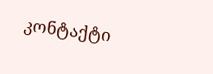კონტაქტი